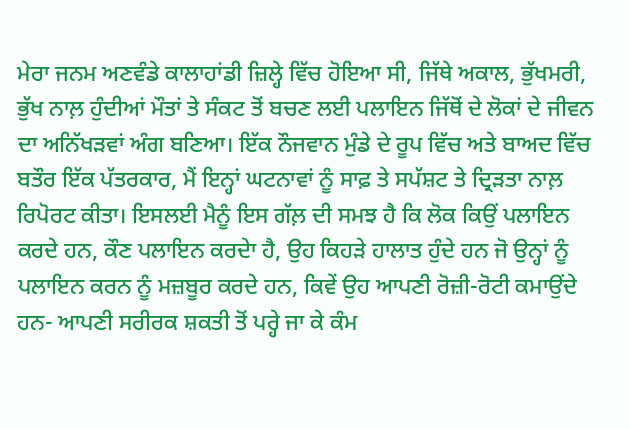ਮੇਰਾ ਜਨਮ ਅਣਵੰਡੇ ਕਾਲਾਹਾਂਡੀ ਜ਼ਿਲ੍ਹੇ ਵਿੱਚ ਹੋਇਆ ਸੀ, ਜਿੱਥੇ ਅਕਾਲ, ਭੁੱਖਮਰੀ, ਭੁੱਖ ਨਾਲ਼ ਹੁੰਦੀਆਂ ਮੌਤਾਂ ਤੇ ਸੰਕਟ ਤੋਂ ਬਚਣ ਲਈ ਪਲਾਇਨ ਜਿੱਥੋਂ ਦੇ ਲੋਕਾਂ ਦੇ ਜੀਵਨ ਦਾ ਅਨਿੱਖੜਵਾਂ ਅੰਗ ਬਣਿਆ। ਇੱਕ ਨੌਜਵਾਨ ਮੁੰਡੇ ਦੇ ਰੂਪ ਵਿੱਚ ਅਤੇ ਬਾਅਦ ਵਿੱਚ ਬਤੌਰ ਇੱਕ ਪੱਤਰਕਾਰ, ਮੈਂ ਇਨ੍ਹਾਂ ਘਟਨਾਵਾਂ ਨੂੰ ਸਾਫ਼ ਤੇ ਸਪੱਸ਼ਟ ਤੇ ਦ੍ਰਿੜਤਾ ਨਾਲ਼ ਰਿਪੋਰਟ ਕੀਤਾ। ਇਸਲਈ ਮੈਨੂੰ ਇਸ ਗੱਲ਼ ਦੀ ਸਮਝ ਹੈ ਕਿ ਲੋਕ ਕਿਉਂ ਪਲਾਇਨ ਕਰਦੇ ਹਨ, ਕੌਣ ਪਲਾਇਨ ਕਰਦੇਾ ਹੈ, ਉਹ ਕਿਹੜੇ ਹਾਲਾਤ ਹੁੰਦੇ ਹਨ ਜੋ ਉਨ੍ਹਾਂ ਨੂੰ ਪਲਾਇਨ ਕਰਨ ਨੂੰ ਮਜ਼ਬੂਰ ਕਰਦੇ ਹਨ, ਕਿਵੇਂ ਉਹ ਆਪਣੀ ਰੋਜ਼ੀ-ਰੋਟੀ ਕਮਾਉਂਦੇ ਹਨ- ਆਪਣੀ ਸਰੀਰਕ ਸ਼ਕਤੀ ਤੋਂ ਪਰ੍ਹੇ ਜਾ ਕੇ ਕੰਮ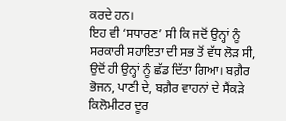ਕਰਦੇ ਹਨ।
ਇਹ ਵੀ ‘ਸਧਾਰਣ’ ਸੀ ਕਿ ਜਦੋਂ ਉਨ੍ਹਾਂ ਨੂੰ ਸਰਕਾਰੀ ਸਹਾਇਤਾ ਦੀ ਸਭ ਤੋਂ ਵੱਧ ਲੋੜ ਸੀ, ਉਦੋਂ ਹੀ ਉਨ੍ਹਾਂ ਨੂੰ ਛੱਡ ਦਿੱਤਾ ਗਿਆ। ਬਗ਼ੈਰ ਭੋਜਨ, ਪਾਣੀ ਦੇ, ਬਗ਼ੈਰ ਵਾਹਨਾਂ ਦੇ ਸੈਂਕੜੇ ਕਿਲੋਮੀਟਰ ਦੂਰ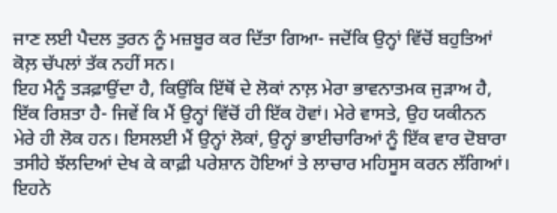ਜਾਣ ਲਈ ਪੈਦਲ ਤੁਰਨ ਨੂੰ ਮਜ਼ਬੂਰ ਕਰ ਦਿੱਤਾ ਗਿਆ- ਜਦੋਂਕਿ ਉਨ੍ਹਾਂ ਵਿੱਚੋਂ ਬਹੁਤਿਆਂ ਕੋਲ਼ ਚੱਪਲਾਂ ਤੱਕ ਨਹੀਂ ਸਨ।
ਇਹ ਮੈਨੂੰ ਤੜਫ਼ਾਉਂਦਾ ਹੈ, ਕਿਉਂਕਿ ਇੱਥੋਂ ਦੇ ਲੋਕਾਂ ਨਾਲ਼ ਮੇਰਾ ਭਾਵਨਾਤਮਕ ਜੁੜਾਅ ਹੈ, ਇੱਕ ਰਿਸ਼ਤਾ ਹੈ- ਜਿਵੇਂ ਕਿ ਮੈਂ ਉਨ੍ਹਾਂ ਵਿੱਚੋਂ ਹੀ ਇੱਕ ਹੋਵਾਂ। ਮੇਰੇ ਵਾਸਤੇ, ਉਹ ਯਕੀਨਨ ਮੇਰੇ ਹੀ ਲੋਕ ਹਨ। ਇਸਲਈ ਮੈਂ ਉਨ੍ਹਾਂ ਲੋਕਾਂ, ਉਨ੍ਹਾਂ ਭਾਈਚਾਰਿਆਂ ਨੂੰ ਇੱਕ ਵਾਰ ਦੋਬਾਰਾ ਤਸੀਹੇ ਝੱਲਦਿਆਂ ਦੇਖ ਕੇ ਕਾਫ਼ੀ ਪਰੇਸ਼ਾਨ ਹੋਇਆਂ ਤੇ ਲਾਚਾਰ ਮਹਿਸੂਸ ਕਰਨ ਲੱਗਿਆਂ। ਇਹਨੇ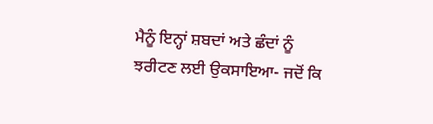ਮੈਨੂੰ ਇਨ੍ਹਾਂ ਸ਼ਬਦਾਂ ਅਤੇ ਛੰਦਾਂ ਨੂੰ ਝਰੀਟਣ ਲਈ ਉਕਸਾਇਆ- ਜਦੋਂ ਕਿ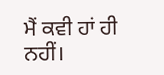ਮੈਂ ਕਵੀ ਹਾਂ ਹੀ ਨਹੀਂ।